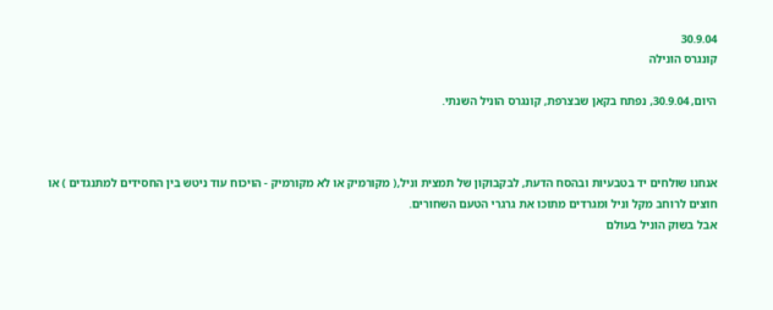30.9.04
קונגרס הונילה

היום, 30.9.04, נפתח בקאן שבצרפת, קונגרס הוניל השנתי.



אנחנו שולחים יד בטבעיות ובהסח הדעת, לבקבוקון של תמצית וניל,( מקורמיק או לא מקורמיק - הויכוח עוד ניטש בין החסידים למתנגדים ) או חוצים לרוחב מקל וניל ומגרדים מתוכו את גרגרי הטעם השחורים.
אבל בשוק הוניל בעולם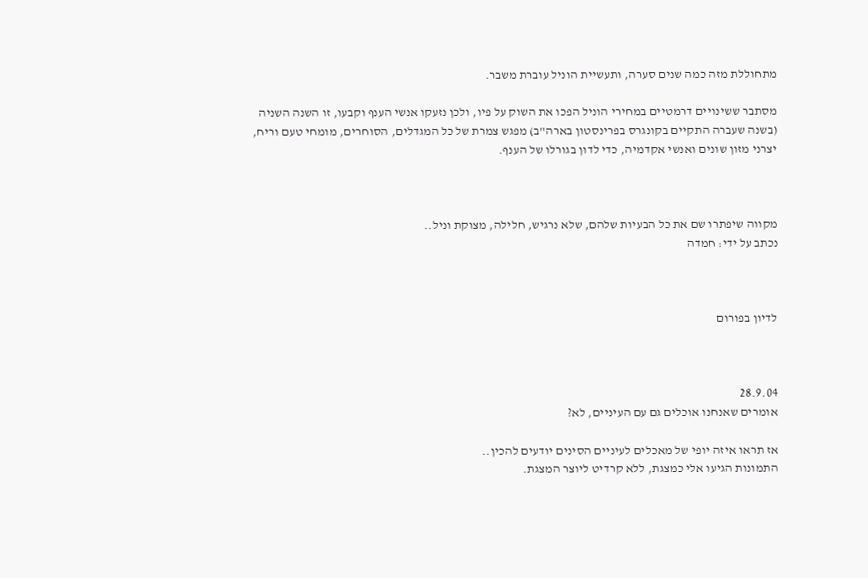מתחוללת מזה כמה שנים סערה, ותעשיית הוניל עוברת משבר.

מסתבר ששינויים דרמטיים במחירי הוניל הפכו את השוק על פיו, ולכן נזעקו אנשי הענף וקבעו, זו השנה השניה (בשנה שעברה התקיים בקונגרס בפרינסטון בארה"ב) מפגש צמרת של כל המגדלים, הסוחרים, מומחי טעם וריח, יצרני מזון שונים ואנשי אקדמיה, כדי לדון בגורלו של הענף.



מקווה שיפתרו שם את כל הבעיות שלהם, שלא נרגיש, חלילה, מצוקת וניל..
נכתב על ידי: חמדה



לדיון בפורום



28.9.04
אומרים שאנחנו אוכלים גם עם העיניים, לא?

אז תראו איזה יופי של מאכלים לעיניים הסינים יודעים להכין..
התמונות הגיעו אלי כמצגת, ללא קרדיט ליוצר המצגת.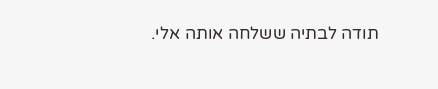תודה לבתיה ששלחה אותה אלי.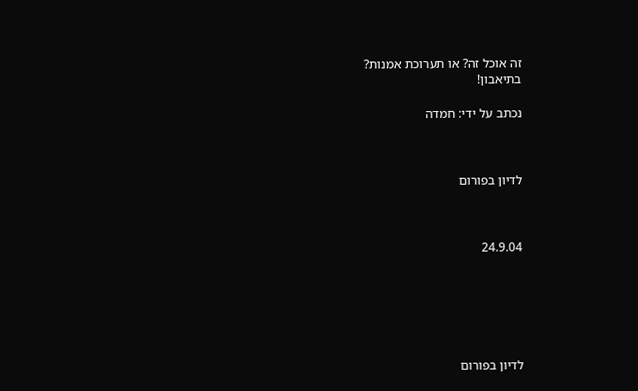זה אוכל זה? או תערוכת אמנות?
בתיאבון!

נכתב על ידי: חמדה



לדיון בפורום



24.9.04






לדיון בפורום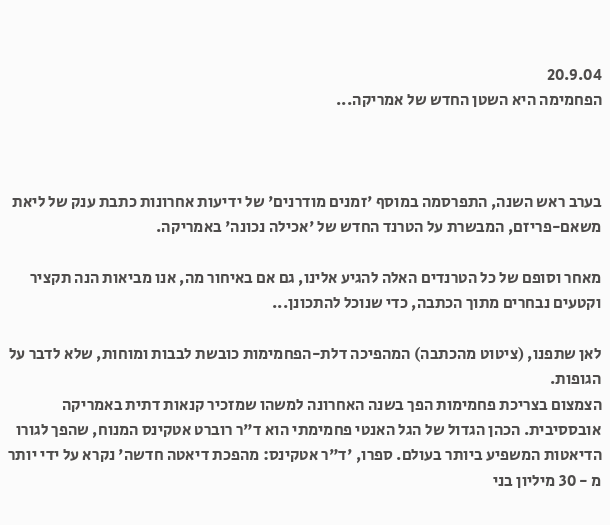20.9.04
הפחמימה היא השטן החדש של אמריקה...



בערב ראש השנה, התפרסמה במוסף 'זמנים מודרנים' של ידיעות אחרונות כתבת ענק של ליאת משאם-פריזם, המבשרת על הטרנד החדש של 'אכילה נכונה' באמריקה.

מאחר וסופם של כל הטרנדים האלה להגיע אלינו, גם אם באיחור מה, אנו מביאות הנה תקציר וקטעים נבחרים מתוך הכתבה, כדי שנוכל להתכונן...

לאן שתפנו, (ציטוט מהכתבה) המהפיכה דלת-הפחמימות כובשת לבבות ומוחות, שלא לדבר על הגופות.
הצמצום בצריכת פחמימות הפך בשנה האחרונה למשהו שמזכיר קנאות דתית באמריקה אובססיבית. הכהן הגדול של הגל האנטי פחמימתי הוא ד"ר רוברט אטקינס המנוח, שהפך לגורו הדיאטות המשפיע ביותר בעולם. ספרו, 'ד"ר אטקינס: מהפכת דיאטה חדשה' נקרא על ידי יותר מ - 30 מיליון בני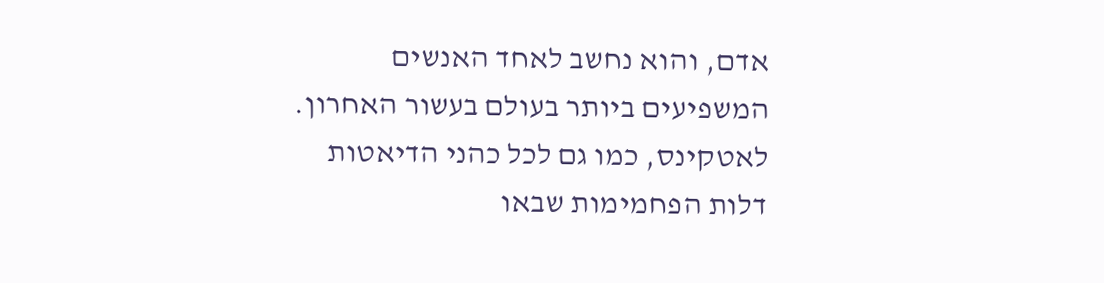אדם, והוא נחשב לאחד האנשים המשפיעים ביותר בעולם בעשור האחרון.
לאטקינס, כמו גם לכל כהני הדיאטות דלות הפחמימות שבאו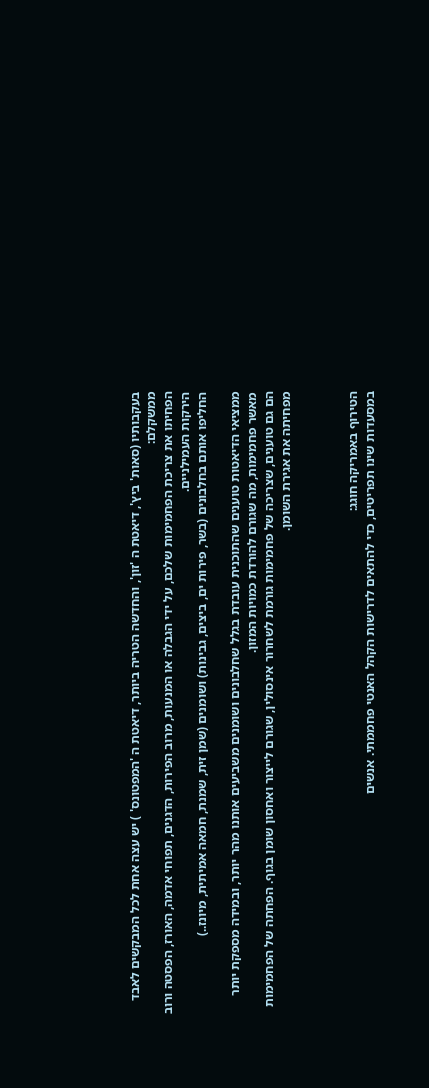בעקבותיו (סאות' ביץ', דיאטת ה 'זון', והחדשה הטריה ביותר, דיאטת ה 'המפטונס' ) יש עצה אחת לכל המבקשים לאבד ממשקלם:
הפחיתו את צריכת הפחמימות שלכם, על ידי הגבלה או המנעות, מרוב הפירות, הדגנים, תפוחי אדמה, האורז, הפסטה ורוב הירקות העמילניים.
החליפו אותם בחלבונים (בשר, פירות ים, ביצים, גבינות) ושומנים (שמן זית, שמנת, חמאה אמיתית, מיונז..)

ממציאי הדיאטות טוענים שהתוכנית עובדת בגלל שחלבונים ושומנים משביעים אותנו מהר יותר, ובמידה מספקת יותר מאשר פחמימות, מה שגורם להורדת כמויות המזון.
הם גם טוענים, שצריכה של פחמימות גורמת לשחרור אינסולין, שגורם לייצור ואחסון שומן בגוף. הפחתה של הפחמימות מפחיתה את אגירת השומן.



הטירוף באמריקה חוגג:
במסעדות שינו תפריטים, כדי להתאים לדרישות הקהל האנטי פחממתי. אנשים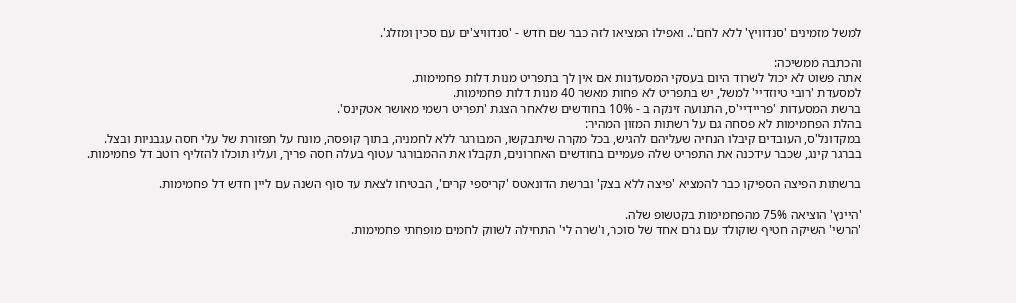למשל מזמינים 'סנדוויץ' ללא לחם'.. ואפילו המציאו לזה כבר שם חדש - 'סנדוויצ'ים עם סכין ומזלג'.

והכתבה ממשיכה:
אתה פשוט לא יכול לשרוד היום בעסקי המסעדנות אם אין לך בתפריט מנות דלות פחמימות.
למסעדת 'רובי טיוזדיי' למשל, יש בתפריט לא פחות מאשר 40 מנות דלות פחמימות.
ברשת המסעדות 'פריידיי'ס, התנועה זינקה ב - 10% בחודשים שלאחר הצגת 'תפריט רשמי מאושר אטקינס'.
בהלת הפחמימות לא פסחה גם על רשתות המזון המהיר:
במקדונל'ס, העובדים קיבלו הנחיה שעליהם להגיש, בכל מקרה שיתבקשו, המבורגר ללא לחמניה, בתוך קופסה, מונח על תפזורת של עלי חסה עגבניות ובצל.
בברגר קינג, שכבר עידכנה את התפריט שלה פעמיים בחודשים האחרונים, תקבלו את ההמבורגר עטוף בעלה חסה פריך, ועליו תוכלו להזליף רוטב דל פחמימות.

ברשתות הפיצה הספיקו כבר להמציא 'פיצה ללא בצק' וברשת הדונאטס 'קריספי קרים', הבטיחו לצאת עד סוף השנה עם ליין חדש דל פחמימות.

'היינץ' הוציאה 75% מהפחמימות בקטשופ שלה.
'הרשי' השיקה חטיף שוקולד עם גרם אחד של סוכר, ו'שרה לי' התחילה לשווק לחמים מופחתי פחמימות.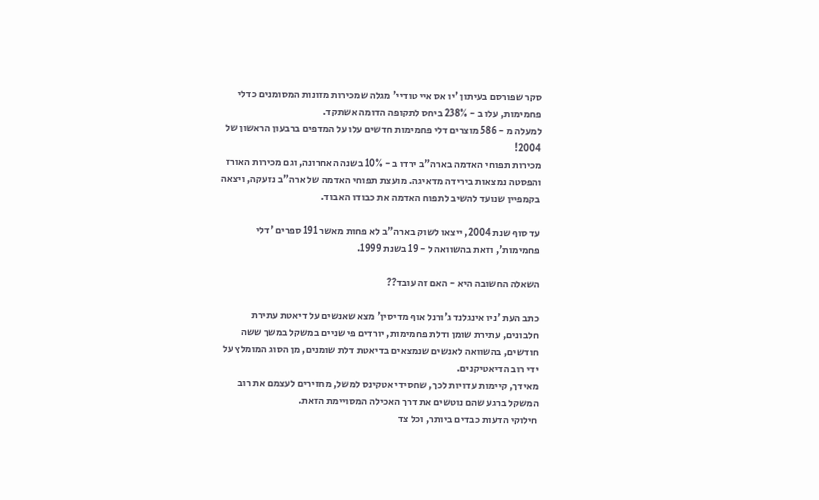סקר שפורסם בעיתון 'יו אס איי טודיי' מגלה שמכירות מזונות המסומנים כדלי פחמימות, עלו ב - 238% ביחס לתקופה הדומה אשתקד.
למעלה מ - 586 מוצרים דלי פחמימות חדשים עלו על המדפים ברבעון הראשון של 2004!
מכירות תפוחי האדמה בארה"ב ירדו ב - 10% בשנה האחרונה, וגם מכירות האורז והפסטה נמצאות בירידה מדאיגה. מועצת תפוחי האדמה של ארה"ב נזעקה, ויצאה בקמפיין שנועד להשיב לתפוח האדמה את כבודו האבוד.

עד סוף שנת 2004, ייצאו לשוק בארה"ב לא פחות מאשר 191 ספרים 'דלי פחמימות', וזאת בהשוואה ל - 19 בשנת 1999.

השאלה החשובה היא - האם זה עובד??

כתב העת 'ניו אינגלנד ג'ורנל אוף מדיסין' מצא שאנשים על דיאטת עתירת חלבונים, עתירת שומן ודלת פחמימות, יורדים פי שניים במשקל במשך ששה חודשים, בהשוואה לאנשים שנמצאים בדיאטת דלת שומנים, מן הסוג המומלץ על ידי רוב הדיאטיקנים.
מאידך, קיימות עדויות לכך, שחסידי אטקינס למשל, מחזירים לעצמם את רוב המשקל ברגע שהם נוטשים את דרך האכילה המסויימת הזאת.
חילוקי הדעות כבדים ביותר, וכל צד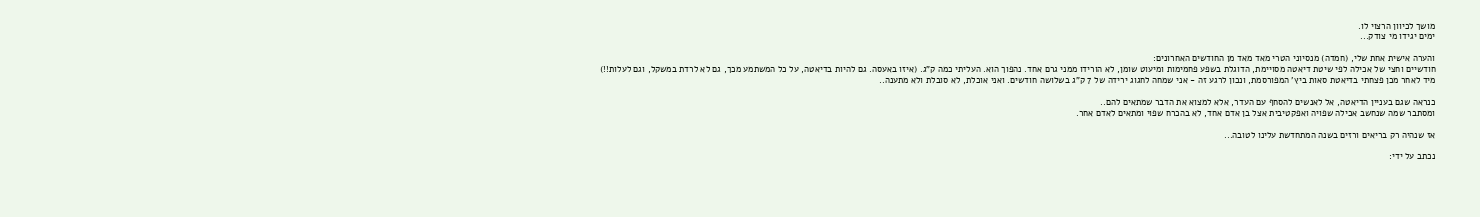מושך לכיוון הרצוי לו.
ימים יגידו מי צודק...

והערה אישית אחת שלי, (חמדה) מנסיוני הטרי מאד מאד מן החודשים האחרונים:
חודשיים וחצי של אכילה לפי שיטת דיאטה מסויימת, הדוגלת בשפע פחמימות ומיעוט שומן, לא הורידו ממני גרם אחד. נהפוך הוא. העליתי כמה ק"ג. (איזו באעסה. גם להיות בדיאטה, על כל המשתמע מכך, גם לא לרדת במשקל, וגם לעלות!!)
מיד לאחר מכן פצחתי בדיאטת סאות ביץ' המפורסמת, ונכון לרגע זה - אני שמחה לחגוג ירידה של 7 ק"ג בשלושה חודשים. ואני אוכלת, לא סובלת ולא מתענה..

כנראה שגם בעניין הדיאטה, אל לאנשים להסחף עם העדר, אלא למצוא את הדבר שמתאים להם..
ומסתבר שמה שנחשב אכילה שפויה ואפקטיבית אצל בן אדם אחד, לא בהכרח שפוי ומתאים לאדם אחר.

אז שנהיה רק בריאים ורזים בשנה המתחדשת עלינו לטובה...

נכתב על ידי: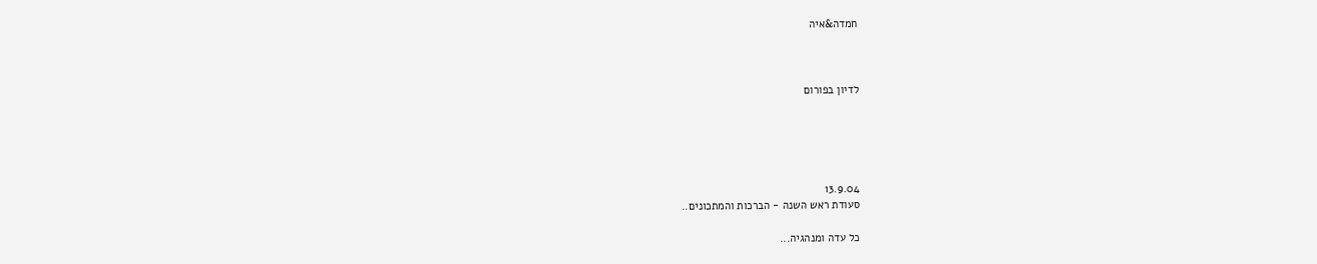חמדה&איה



לדיון בפורום





13.9.04
סעודת ראש השנה - הברכות והמתכונים..

כל עדה ומנהגיה...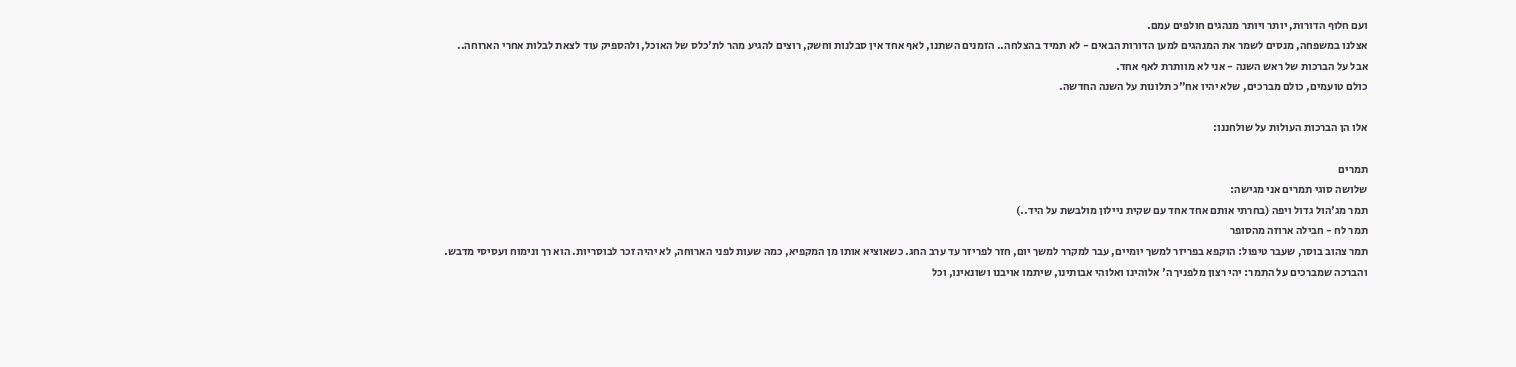ועם חלוף הדורות, יותר ויותר מנהגים חולפים עמם.
אצלנו במשפחה, מנסים לשמר את המנהגים למען הדורות הבאים - לא תמיד בהצלחה.. הזמנים השתנו, לאף אחד אין סבלנות וחשק, רוצים להגיע מהר לת'כלס של האוכל, ולהספיק עוד לצאת לבלות אחרי הארוחה..
אבל על הברכות של ראש השנה - אני לא מוותרת לאף אחד.
כולם טועמים, כולם מברכים, שלא יהיו אח"כ תלונות על השנה החדשה.

אלו הן הברכות העולות על שולחננו:

תמרים
שלושה סוגי תמרים אני מגישה:
תמר מג'הול גדול ויפה (בחרתי אותם אחד אחד עם שקית ניילון מולבשת על היד..)
תמר לח - חבילה ארוזה מהסופר
תמר צהוב בוסר, שעבר טיפול: הוקפא בפריזר למשך יומיים, עבר למקרר למשך יום, חזר לפריזר עד ערב החג. כשאוציא אותו מן המקפיא, כמה שעות לפני הארוחה, לא יהיה זכר לבוסריות. הוא רך ונימוח ועסיסי מדבש.
והברכה שמברכים על התמר: יהי רצון מלפניך ה' אלוהינו ואלוהי אבותינו, שיתמו אויבנו ושונאינו, וכל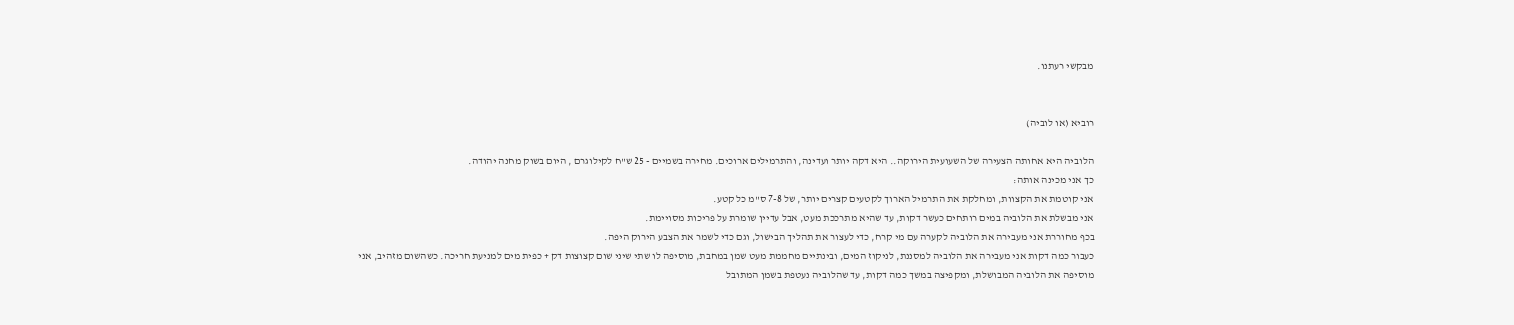מבקשי רעתנו.


רוביא (או לוביה)

הלוביה היא אחותה הצעירה של השעועית הירוקה.. היא דקה יותר ועדינה, והתרמילים ארוכים. מחירה בשמיים - 25 ש"ח לקילוגרם , היום בשוק מחנה יהודה.
כך אני מכינה אותה:
אני קוטמת את הקצוות, ומחלקת את התרמיל הארוך לקטעים קצרים יותר, של 7-8 ס"מ כל קטע.
אני מבשלת את הלוביה במים רותחים כעשר דקות, עד שהיא מתרככת מעט, אבל עדיין שומרת על פריכות מסויימת.
בכף מחוררת אני מעבירה את הלוביה לקערה עם מי קרח, כדי לעצור את תהליך הבישול, וגם כדי לשמר את הצבע הירוק היפה.
כעבור כמה דקות אני מעבירה את הלוביה למסננת, לניקוז המים, ובינתיים מחממת מעט שמן במחבת, מוסיפה לו שתי שיני שום קצוצות דק + כפית מים למניעת חריכה. כשהשום מזהיב, אני מוסיפה את הלוביה המבושלת, ומקפיצה במשך כמה דקות, עד שהלוביה נעטפת בשמן המתובל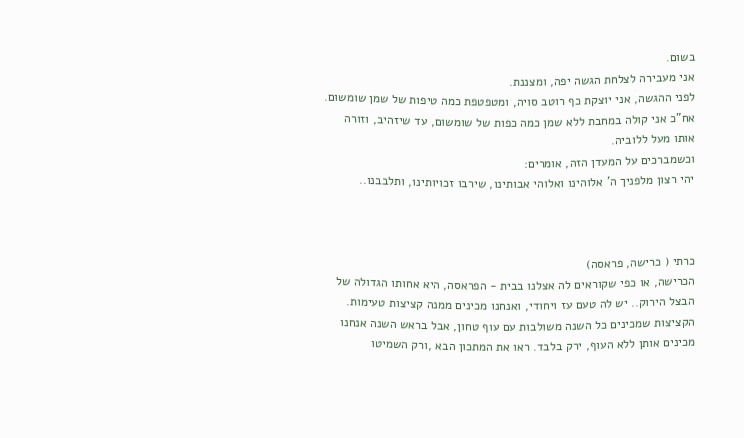בשום.
אני מעבירה לצלחת הגשה יפה, ומצננת.
לפני ההגשה, אני יוצקת כף רוטב סויה, ומטפטפת כמה טיפות של שמן שומשום. אח"כ אני קולה במחבת ללא שמן כמה כפות של שומשום, עד שיזהיב, וזורה אותו מעל ללוביה.
וכשמברכים על המעדן הזה, אומרים:
יהי רצון מלפניך ה' אלוהינו ואלוהי אבותינו, שירבו זכויותינו, ותלבבנו..



כרתי ( כרישה, פראסה)
הכרישה, או כפי שקוראים לה אצלנו בבית - הפראסה, היא אחותו הגדולה של הבצל הירוק.. יש לה טעם עז ויחודי, ואנחנו מכינים ממנה קציצות טעימות. הקציצות שמכינים כל השנה משולבות עם עוף טחון, אבל בראש השנה אנחנו מכינים אותן ללא העוף, ירק בלבד. ראו את המתכון הבא ,ורק השמיטו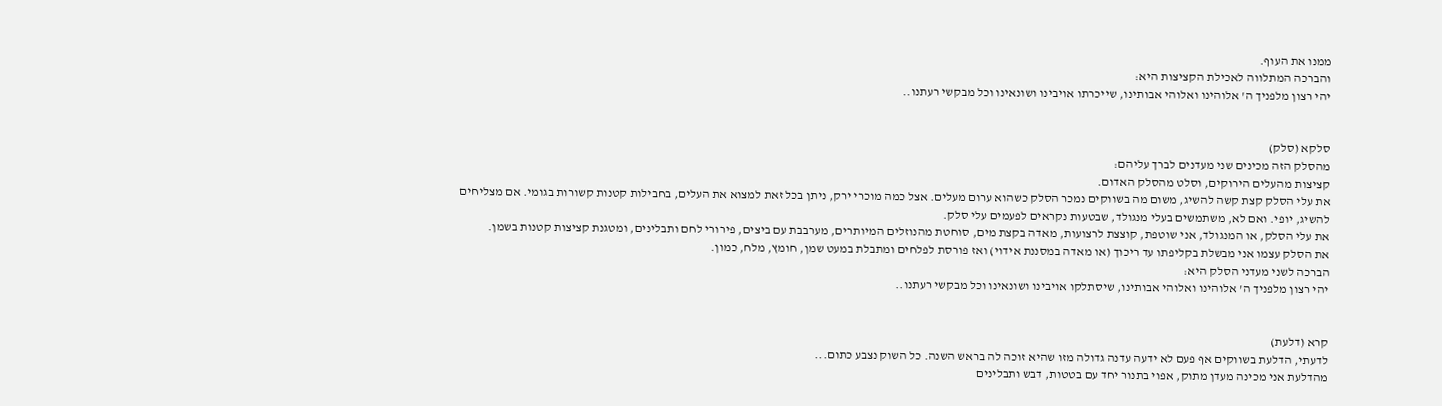ממנו את העוף.
והברכה המתלווה לאכילת הקציצות היא:
יהי רצון מלפניך ה' אלוהינו ואלוהי אבותינו, שייכרתו אויבינו ושונאינו וכל מבקשי רעתנו..


סלקא (סלק)
מהסלק הזה מכינים שני מעדנים לברך עליהם:
קציצות מהעלים הירוקים, וסלט מהסלק האדום.
את עלי הסלק קצת קשה להשיג, משום מה בשווקים נמכר הסלק כשהוא ערום מעלים. אצל כמה מוכרי ירק, ניתן בכל זאת למצוא את העלים, בחבילות קטנות קשורות בגומי. אם מצליחים להשיג, יופי. ואם לא, משתמשים בעלי מנגולד, שבטעות נקראים לפעמים עלי סלק.
את עלי הסלק, או המנגולד, אני שוטפת, קוצצת לרצועות, מאדה בקצת מים, סוחטת מהנוזלים המיותרים, מערבבת עם ביצים, פירורי לחם ותבלינים, ומטגנת קציצות קטנות בשמן.
את הסלק עצמו אני מבשלת בקליפתו עד ריכוך (או מאדה במסננת אידוי) ואז פורסת לפלחים ומתבלת במעט שמן, חומץ, מלח, כמון.
הברכה לשני מעדני הסלק היא:
יהי רצון מלפניך ה' אלוהינו ואלוהי אבותינו, שיסתלקו אויבינו ושונאינו וכל מבקשי רעתנו..


קרא (דלעת)
לדעתי, הדלעת בשווקים אף פעם לא ידעה עדנה גדולה מזו שהיא זוכה לה בראש השנה. כל השוק נצבע כתום...
מהדלעת אני מכינה מעדן מתוק, אפוי בתנור יחד עם בטטות, דבש ותבלינים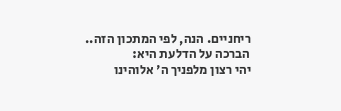ריחניים. הנה, לפי המתכון הזה..
הברכה על הדלעת היא:
יהי רצון מלפניך ה' אלוהינו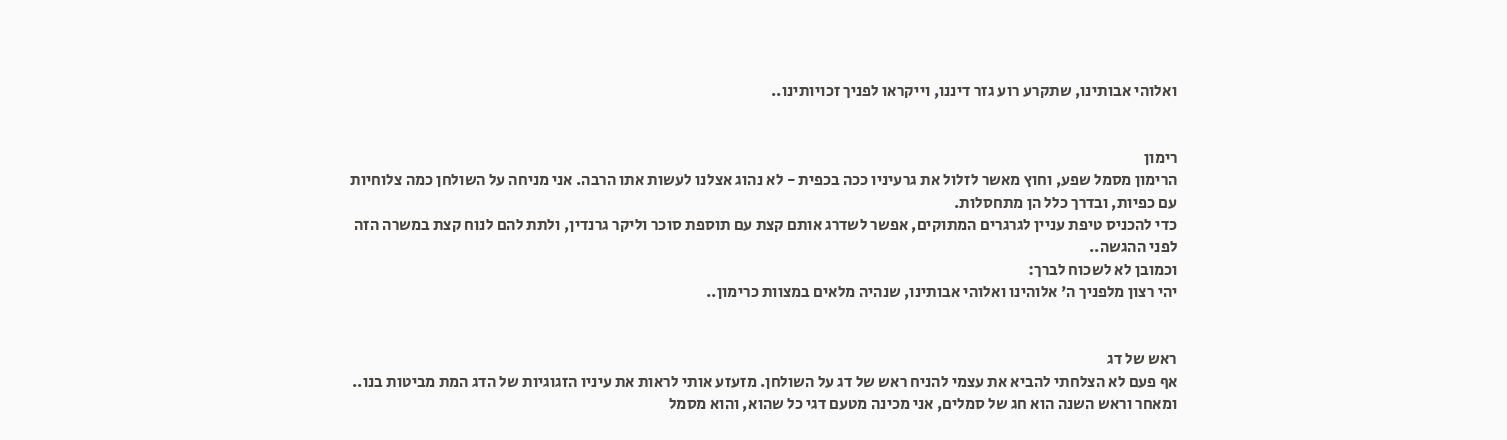ואלוהי אבותינו, שתקרע רוע גזר דיננו, וייקראו לפניך זכויותינו..


רימון
הרימון מסמל שפע, וחוץ מאשר לזלול את גרעיניו ככה בכפית - לא נהוג אצלנו לעשות אתו הרבה. אני מניחה על השולחן כמה צלוחיות עם כפיות, ובדרך כלל הן מתחסלות.
כדי להכניס טיפת עניין לגרגרים המתוקים, אפשר לשדרג אותם קצת עם תוספת סוכר וליקר גרנדין, ולתת להם לנוח קצת במשרה הזה לפני ההגשה..
וכמובן לא לשכוח לברך:
יהי רצון מלפניך ה' אלוהינו ואלוהי אבותינו, שנהיה מלאים במצוות כרימון..


ראש של דג
אף פעם לא הצלחתי להביא את עצמי להניח ראש של דג על השולחן. מזעזע אותי לראות את עיניו הזגוגיות של הדג המת מביטות בנו.. ומאחר וראש השנה הוא חג של סמלים, אני מכינה מטעם דגי כל שהוא, והוא מסמל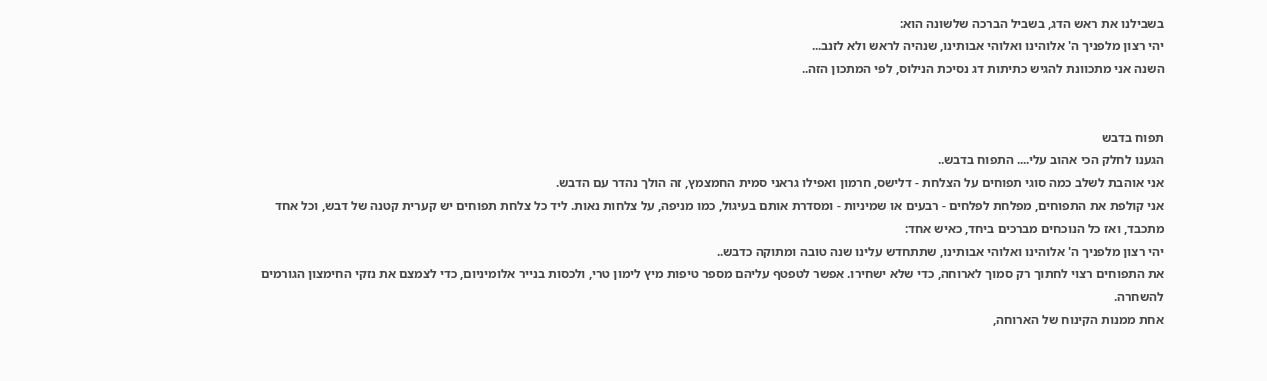בשבילנו את ראש הדג, בשביל הברכה שלשונה הוא:
יהי רצון מלפניך ה' אלוהינו ואלוהי אבותינו, שנהיה לראש ולא לזנב...
השנה אני מתכוונת להגיש כתיתות דג נסיכת הנילוס, לפי המתכון הזה..


תפוח בדבש
הגענו לחלק הכי אהוב עלי.... התפוח בדבש..
אני אוהבת לשלב כמה סוגי תפוחים על הצלחת - דלישס, חרמון ואפילו גראני סמית החמצמץ, זה הולך נהדר עם הדבש.
אני קולפת את התפוחים, מפלחת לפלחים - רבעים או שמיניות - ומסדרת אותם בעיגול, כמו מניפה, על צלחות נאות. ליד כל צלחת תפוחים יש קערית קטנה של דבש, וכל אחד מתכבד, ואז כל הנוכחים מברכים ביחד, כאיש אחד:
יהי רצון מלפניך ה' אלוהינו ואלוהי אבותינו, שתתחדש עלינו שנה טובה ומתוקה כדבש..
את התפוחים רצוי לחתוך רק סמוך לארוחה, כדי שלא ישחירו. אפשר לטפטף עליהם מספר טיפות מיץ לימון טרי, ולכסות בנייר אלומיניום, כדי לצמצם את נזקי החימצון הגורמים להשחרה.
אחת ממנות הקינוח של הארוחה,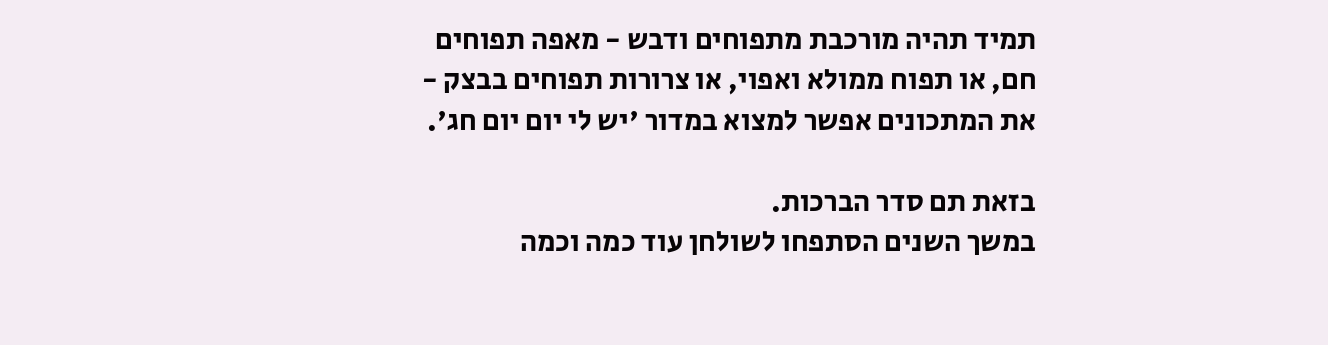תמיד תהיה מורכבת מתפוחים ודבש - מאפה תפוחים חם, או תפוח ממולא ואפוי, או צרורות תפוחים בבצק - את המתכונים אפשר למצוא במדור 'יש לי יום יום חג'.

בזאת תם סדר הברכות.
במשך השנים הסתפחו לשולחן עוד כמה וכמה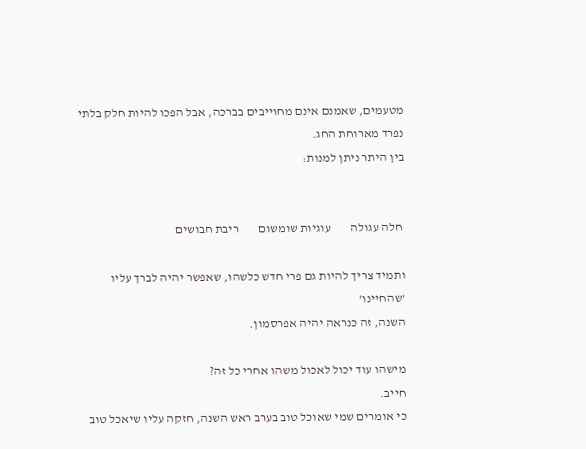מטעמים, שאמנם אינם מחוייבים בברכה, אבל הפכו להיות חלק בלתי נפרד מארוחת החג.
בין היתר ניתן למנות:


 חלה עגולה        עוגיות שומשום        ריבת חבושים

ותמיד צריך להיות גם פרי חדש כלשהו, שאפשר יהיה לברך עליו 'שהחיינו'
השנה, זה כנראה יהיה אפרסמון.

מישהו עוד יכול לאכול משהו אחרי כל זה?
חייב.
כי אומרים שמי שאוכל טוב בערב ראש השנה, חזקה עליו שיאכל טוב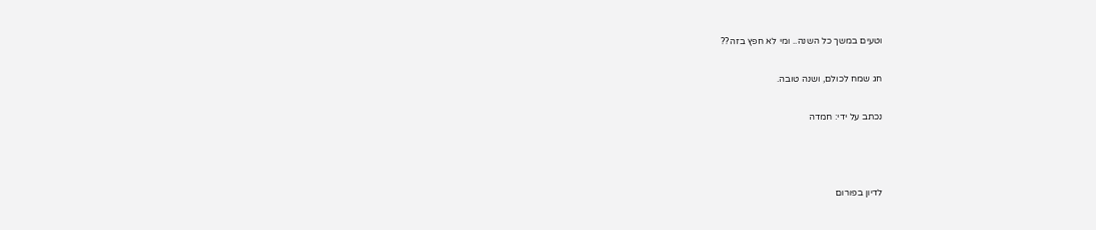וטעים במשך כל השנה.. ומי לא חפץ בזה??

חג שמח לכולם, ושנה טובה.

נכתב על ידי: חמדה



לדיון בפורום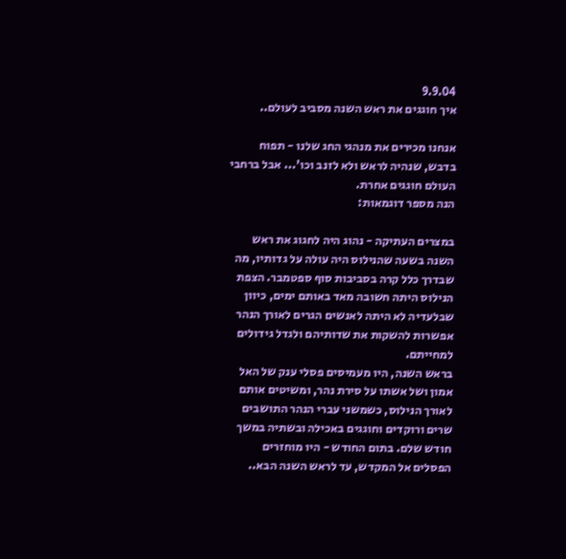9.9.04
איך חוגגים את ראש השנה מסביב לעולם..

אנחנו מכירים את מנהגי החג שלנו - תפוח בדבש, שנהיה לראש ולא לזנב וכו'... אבל ברחבי העולם חוגגים אחרת.
הנה מספר דוגמאות:

במצרים העתיקה - נהוג היה לחגוג את ראש השנה בשעה שהנילוס היה עולה על גדותיו, מה שבדרך כלל קרה בסביבות סוף ספטמבר. הצפת הנילוס היתה חשובה מאד באותם ימים, כיוון שבלעדיה לא היתה לאנשים הגרים לאורך הנהר אפשרות להשקות את שדותיהם ולגדל גידולים למחייתם.
בראש השנה, היו מעמיסים פסלי ענק של האל אמון ושל אשתו על סירת נהר, ומשיטים אותם לאורך הנילוס, כשמשני עברי הנהר התושבים שרים ורוקדים וחוגגים באכילה ובשתיה במשך חודש שלם. בתום החודש - היו מוחזרים הפסלים אל המקדש, עד לראש השנה הבא..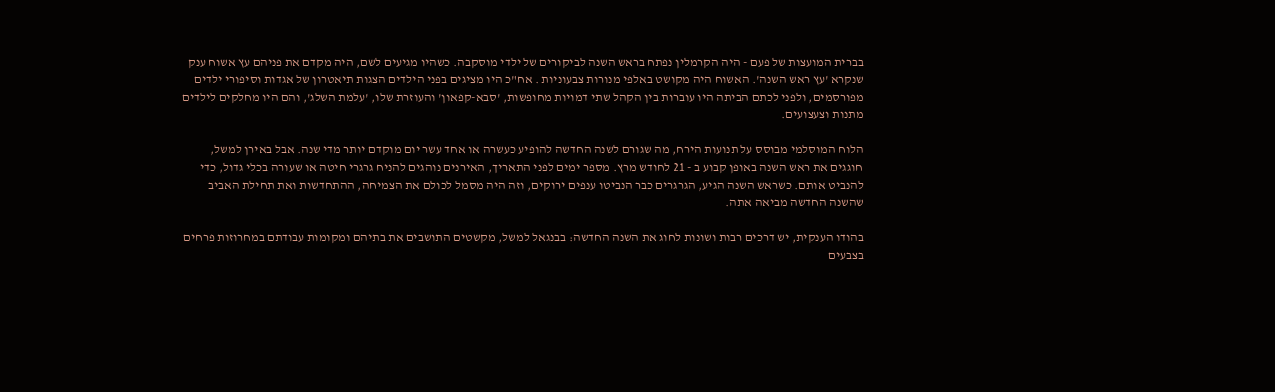בברית המועצות של פעם - היה הקרמלין נפתח בראש השנה לביקורים של ילדי מוסקבה. כשהיו מגיעים לשם, היה מקדם את פניהם עץ אשוח ענק שנקרא 'עץ ראש השנה'. האשוח היה מקושט באלפי מנורות צבעוניות . אח"כ היו מציגים בפני הילדים הצגות תיאטרון של אגדות וסיפורי ילדים מפורסמים, ולפני לכתם הביתה היו עוברות בין הקהל שתי דמויות מחופשות, 'סבא-קפאון' והעוזרת שלו, 'עלמת השלג', והם היו מחלקים לילדים מתנות וצעצועים.

הלוח המוסלמי מבוסס על תנועות הירח, מה שגורם לשנה החדשה להופיע כעשרה או אחד עשר יום מוקדם יותר מדי שנה. אבל באירן למשל, חוגגים את ראש השנה באופן קבוע ב - 21 לחודש מרץ. מספר ימים לפני התאריך, האירנים נוהגים להניח גרגרי חיטה או שעורה בכלי גדול, כדי להנביט אותם. כשראש השנה הגיע, הגרגרים כבר הנביטו ענפים ירוקים, וזה היה מסמל לכולם את הצמיחה, ההתחדשות ואת תחילת האביב שהשנה החדשה מביאה אתה.

בהודו הענקית, יש דרכים רבות ושונות לחוג את השנה החדשה: בבנגאל למשל, מקשטים התושבים את בתיהם ומקומות עבודתם במחרוזות פרחים בצבעים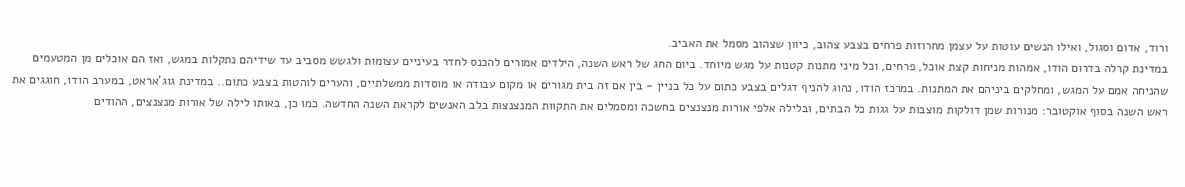ורוד, אדום וסגול, ואילו הנשים עוטות על עצמן מחרוזות פרחים בצבע צהוב, כיוון שצהוב מסמל את האביב.
במדינת קרלה בדרום הודו, אמהות מניחות קצת אוכל, פרחים, וכל מיני מתנות קטנות על מגש מיוחד. ביום החג של ראש השנה, הילדים אמורים להכנס לחדר בעיניים עצומות ולגשש מסביב עד שידיהם נתקלות במגש, ואז הם אוכלים מן המטעמים שהניחה אמם על המגש, ומחלקים ביניהם את המתנות. במרכז הודו, נהוג להניף דגלים בצבע כתום על כל בניין - בין אם זה בית מגורים או מקום עבודה או מוסדות ממשלתיים, והערים לוהטות בצבע כתום.. במדינת גוג'אראט, במערב הודו, חוגגים את ראש השנה בסוף אוקטובר: מנורות שמן דולקות מוצבות על גגות כל הבתים, ובלילה אלפי אורות מנצנצים בחשכה ומסמלים את התקוות המנצנצות בלב האנשים לקראת השנה החדשה. כמו כן, באותו לילה של אורות מנצנצים, ההודים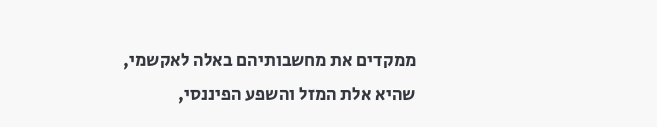ממקדים את מחשבותיהם באלה לאקשמי, שהיא אלת המזל והשפע הפיננסי,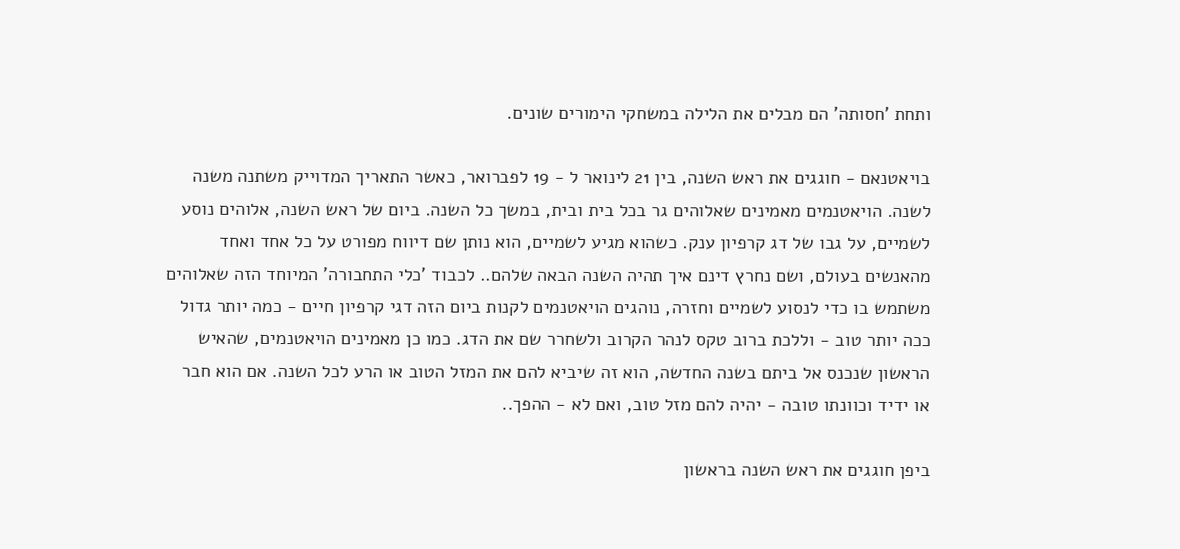ותחת 'חסותה' הם מבלים את הלילה במשחקי הימורים שונים.

בויאטנאם - חוגגים את ראש השנה, בין 21 לינואר ל - 19 לפברואר, כאשר התאריך המדוייק משתנה משנה לשנה. הויאטנמים מאמינים שאלוהים גר בכל בית ובית, במשך כל השנה. ביום של ראש השנה, אלוהים נוסע לשמיים, על גבו של דג קרפיון ענק. כשהוא מגיע לשמיים, הוא נותן שם דיווח מפורט על כל אחד ואחד מהאנשים בעולם, ושם נחרץ דינם איך תהיה השנה הבאה שלהם.. לכבוד 'כלי התחבורה' המיוחד הזה שאלוהים משתמש בו כדי לנסוע לשמיים וחזרה, נוהגים הויאטנמים לקנות ביום הזה דגי קרפיון חיים - כמה יותר גדול ככה יותר טוב - וללכת ברוב טקס לנהר הקרוב ולשחרר שם את הדג. כמו כן מאמינים הויאטנמים, שהאיש הראשון שנכנס אל ביתם בשנה החדשה, הוא זה שיביא להם את המזל הטוב או הרע לכל השנה. אם הוא חבר או ידיד וכוונתו טובה - יהיה להם מזל טוב, ואם לא - ההפך..

ביפן חוגגים את ראש השנה בראשון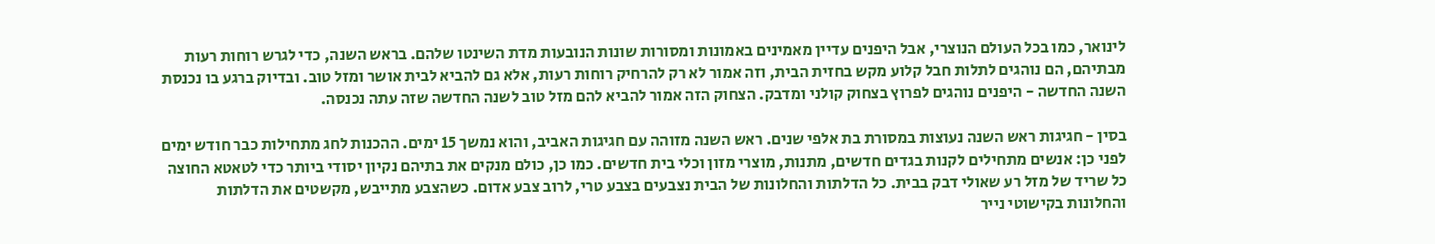לינואר, כמו בכל העולם הנוצרי, אבל היפנים עדיין מאמינים באמונות ומסורות שונות הנובעות מדת השינטו שלהם. בראש השנה, כדי לגרש רוחות רעות מבתיהם, הם נוהגים לתלות חבל קלוע מקש בחזית הבית, וזה אמור לא רק להרחיק רוחות רעות, אלא גם להביא לבית אושר ומזל טוב. ובדיוק ברגע בו נכנסת השנה החדשה - היפנים נוהגים לפרוץ בצחוק קולני ומדבק. הצחוק הזה אמור להביא להם מזל טוב לשנה החדשה שזה עתה נכנסה.

בסין - חגיגות ראש השנה נעוצות במסורת בת אלפי שנים. ראש השנה מזוהה עם חגיגות האביב, והוא נמשך 15 ימים. ההכנות לחג מתחילות כבר חודש ימים לפני כן: אנשים מתחילים לקנות בגדים חדשים, מתנות, מוצרי מזון וכלי בית חדשים. כמו כן, כולם מנקים את בתיהם נקיון יסודי ביותר כדי לטאטא החוצה כל שריד של מזל רע שאולי דבק בבית. כל הדלתות והחלונות של הבית נצבעים בצבע טרי, לרוב צבע אדום. כשהצבע מתייבש, מקשטים את הדלתות והחלונות בקישוטי נייר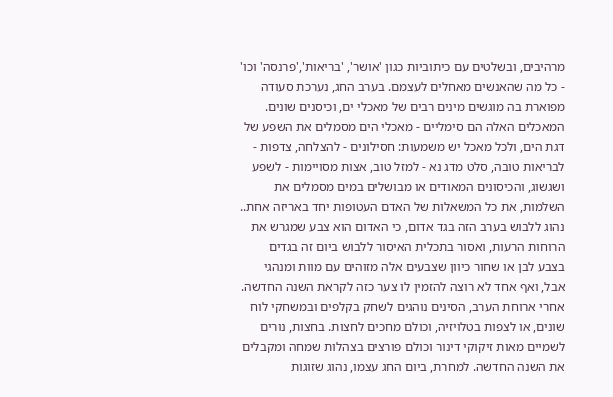מרהיבים, ובשלטים עם כיתוביות כגון 'אושר', 'בריאות','פרנסה' וכו' - כל מה שהאנשים מאחלים לעצמם. בערב החג, נערכת סעודה מפוארת בה מוגשים מינים רבים של מאכלי ים, וכיסנים שונים. המאכלים האלה הם סימליים - מאכלי הים מסמלים את השפע של דגת הים, ולכל מאכל יש משמעות: חסילונים - להצלחה, צדפות - לבריאות טובה, סלט מדג נא - למזל טוב, אצות מסויימות - לשפע ושגשוג, והכיסונים המאודים או מבושלים במים מסמלים את השלמות, את כל המשאלות של האדם העטופות יחד באריזה אחת.. נהוג ללבוש בערב הזה בגד אדום, כי האדום הוא צבע שמגרש את הרוחות הרעות, ואסור בתכלית האיסור ללבוש ביום זה בגדים בצבע לבן או שחור כיוון שצבעים אלה מזוהים עם מוות ומנהגי אבל, ואף אחד לא רוצה להזמין לו צער כזה לקראת השנה החדשה.
אחרי ארוחת הערב, הסינים נוהגים לשחק בקלפים ובמשחקי לוח שונים, או לצפות בטלויזיה, וכולם מחכים לחצות. בחצות, נורים לשמיים מאות זיקוקי דינור וכולם פורצים בצהלות שמחה ומקבלים את השנה החדשה. למחרת, ביום החג עצמו, נהוג שזוגות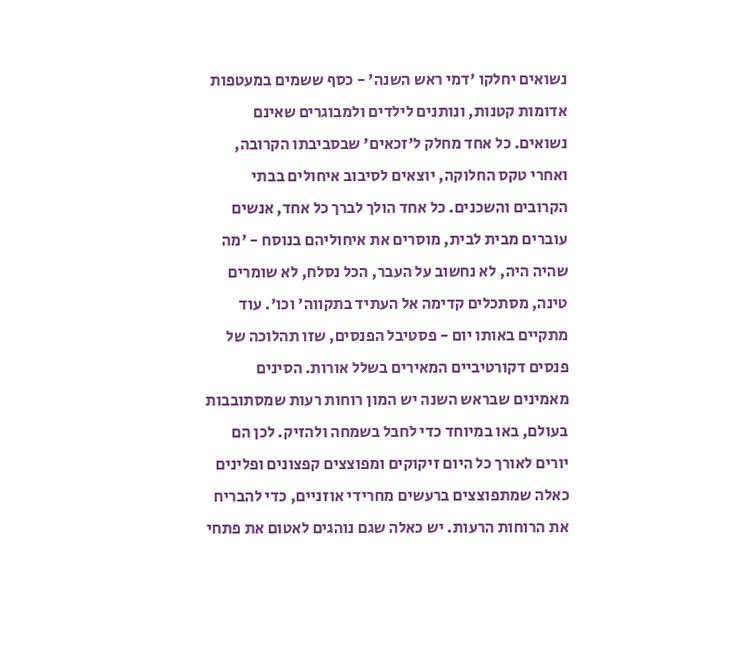נשואים יחלקו 'דמי ראש השנה' - כסף ששמים במעטפות אדומות קטנות, ונותנים לילדים ולמבוגרים שאינם נשואים. כל אחד מחלק ל'זכאים' שבסביבתו הקרובה, ואחרי טקס החלוקה, יוצאים לסיבוב איחולים בבתי הקרובים והשכנים. כל אחד הולך לברך כל אחד, אנשים עוברים מבית לבית, מוסרים את איחוליהם בנוסח - 'מה שהיה היה, לא נחשוב על העבר, הכל נסלח, לא שומרים טינה, מסתכלים קדימה אל העתיד בתקווה' וכו'. עוד מתקיים באותו יום - פסטיבל הפנסים, שזו תהלוכה של פנסים דקורטיביים המאירים בשלל אורות. הסינים מאמינים שבראש השנה יש המון רוחות רעות שמסתובבות בעולם, באו במיוחד כדי לחבל בשמחה ולהזיק. לכן הם יורים לאורך כל היום זיקוקים ומפוצצים קפצונים ופלינים כאלה שמתפוצצים ברעשים מחרידי אוזניים, כדי להבריח את הרוחות הרעות. יש כאלה שגם נוהגים לאטום את פתחי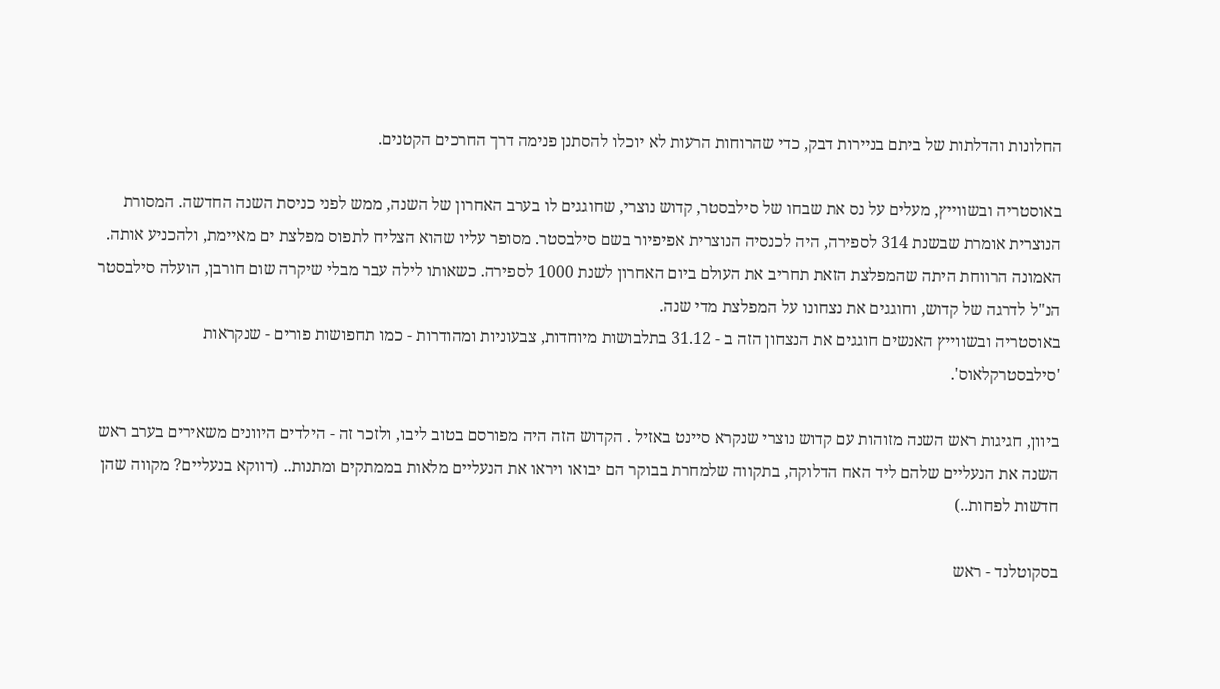החלונות והדלתות של ביתם בניירות דבק, כדי שהרוחות הרעות לא יוכלו להסתנן פנימה דרך החרכים הקטנים.

באוסטריה ובשווייץ, מעלים על נס את שבחו של סילבסטר, קדוש נוצרי, שחוגגים לו בערב האחרון של השנה, ממש לפני כניסת השנה החדשה. המסורת הנוצרית אומרת שבשנת 314 לספירה, היה לכנסיה הנוצרית אפיפיור בשם סילבסטר. מסופר עליו שהוא הצליח לתפוס מפלצת ים מאיימת, ולהכניע אותה. האמונה הרווחת היתה שהמפלצת הזאת תחריב את העולם ביום האחרון לשנת 1000 לספירה. כשאותו לילה עבר מבלי שיקרה שום חורבן, הועלה סילבסטר הנ"ל לדרגה של קדוש, וחוגגים את נצחונו על המפלצת מדי שנה.
באוסטריה ובשווייץ האנשים חוגגים את הנצחון הזה ב - 31.12 בתלבושות מיוחדות, צבעוניות ומהודרות - כמו תחפושות פורים - שנקראות 'סילבסטרקלאוס'.

ביוון, חגיגות ראש השנה מזוהות עם קדוש נוצרי שנקרא סיינט באזיל . הקדוש הזה היה מפורסם בטוב ליבו, ולזכר זה - הילדים היוונים משאירים בערב ראש השנה את הנעליים שלהם ליד האח הדלוקה, בתקווה שלמחרת בבוקר הם יבואו ויראו את הנעליים מלאות בממתקים ומתנות.. (דווקא בנעליים? מקווה שהן חדשות לפחות..)

בסקוטלנד - ראש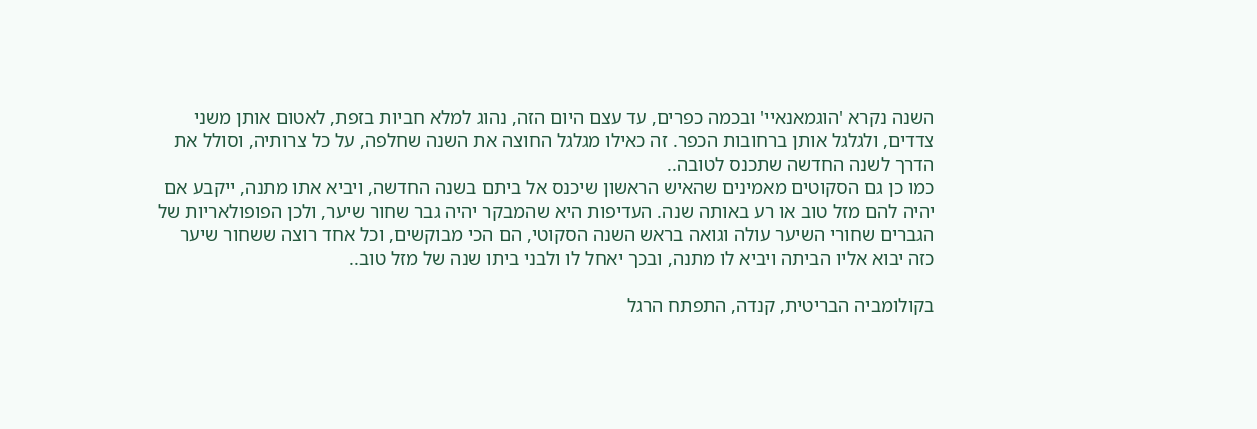השנה נקרא 'הוגמאנאיי' ובכמה כפרים, עד עצם היום הזה, נהוג למלא חביות בזפת, לאטום אותן משני צדדים, ולגלגל אותן ברחובות הכפר. זה כאילו מגלגל החוצה את השנה שחלפה, על כל צרותיה, וסולל את הדרך לשנה החדשה שתכנס לטובה..
כמו כן גם הסקוטים מאמינים שהאיש הראשון שיכנס אל ביתם בשנה החדשה, ויביא אתו מתנה, ייקבע אם יהיה להם מזל טוב או רע באותה שנה. העדיפות היא שהמבקר יהיה גבר שחור שיער, ולכן הפופולאריות של הגברים שחורי השיער עולה וגואה בראש השנה הסקוטי, הם הכי מבוקשים, וכל אחד רוצה ששחור שיער כזה יבוא אליו הביתה ויביא לו מתנה, ובכך יאחל לו ולבני ביתו שנה של מזל טוב..

בקולומביה הבריטית, קנדה, התפתח הרגל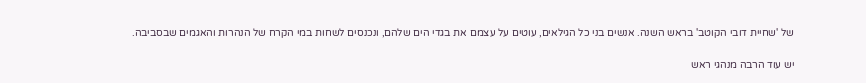של 'שחיית דובי הקוטב' בראש השנה. אנשים בני כל הגילאים, עוטים על עצמם את בגדי הים שלהם, ונכנסים לשחות במי הקרח של הנהרות והאגמים שבסביבה.

יש עוד הרבה מנהגי ראש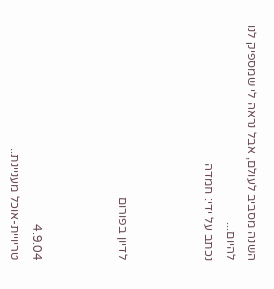השנה מסביב לעולם, אבל נראה לי שמספיק לנו להיום...
נכתב על ידי: חמדה



לדיון בפורום



4.9.04
טריויית-אוכל מעניינת..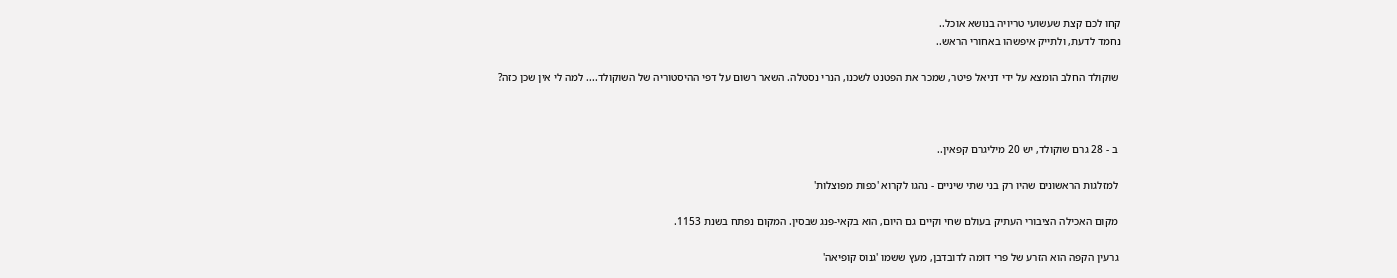קחו לכם קצת שעשועי טריויה בנושא אוכל..
נחמד לדעת, ולתייק איפשהו באחורי הראש..

 שוקולד החלב הומצא על ידי דניאל פיטר, שמכר את הפטנט לשכנו, הנרי נסטלה. השאר רשום על דפי ההיסטוריה של השוקולד.... למה לי אין שכן כזה?



 ב - 28 גרם שוקולד, יש 20 מיליגרם קפאין..

 למזלגות הראשונים שהיו רק בני שתי שיניים - נהגו לקרוא 'כפות מפוצלות'

 מקום האכילה הציבורי העתיק בעולם שחי וקיים גם היום, הוא בקאי-פנג שבסין. המקום נפתח בשנת 1153.

 גרעין הקפה הוא הזרע של פרי דומה לדובדבן, מעץ ששמו 'גנוס קופיאה'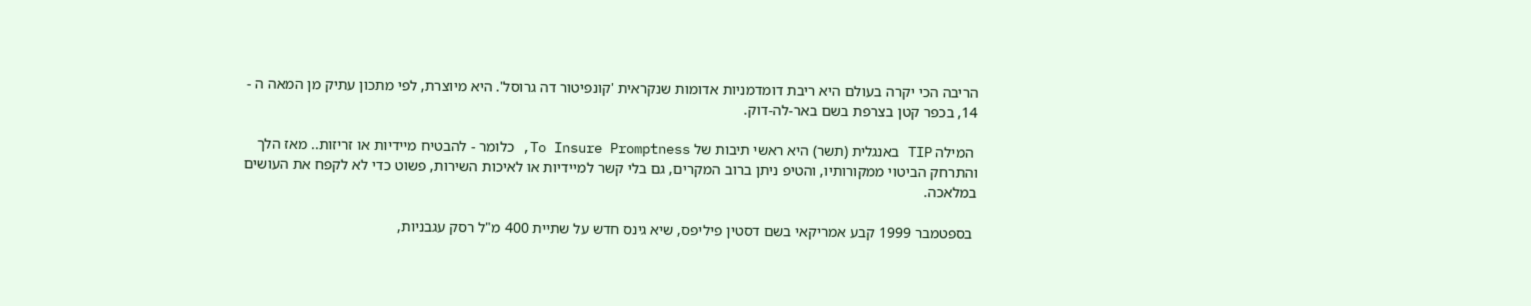הריבה הכי יקרה בעולם היא ריבת דומדמניות אדומות שנקראית 'קונפיטור דה גרוסל'. היא מיוצרת, לפי מתכון עתיק מן המאה ה - 14, בכפר קטן בצרפת בשם באר-לה-דוק.

 המילה TIP באנגלית (תשר) היא ראשי תיבות של To Insure Promptness, כלומר - להבטיח מיידיות או זריזות.. מאז הלך והתרחק הביטוי ממקורותיו, והטיפ ניתן ברוב המקרים, גם בלי קשר למיידיות או לאיכות השירות, פשוט כדי לא לקפח את העושים במלאכה.

 בספטמבר 1999 קבע אמריקאי בשם דסטין פיליפס, שיא גינס חדש על שתיית 400 מ"ל רסק עגבניות,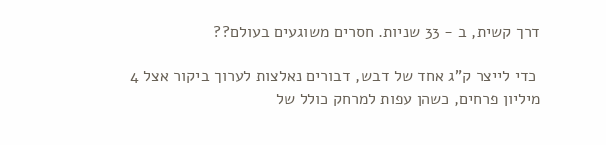דרך קשית, ב - 33 שניות. חסרים משוגעים בעולם??

 כדי לייצר ק"ג אחד של דבש, דבורים נאלצות לערוך ביקור אצל 4 מיליון פרחים, כשהן עפות למרחק כולל של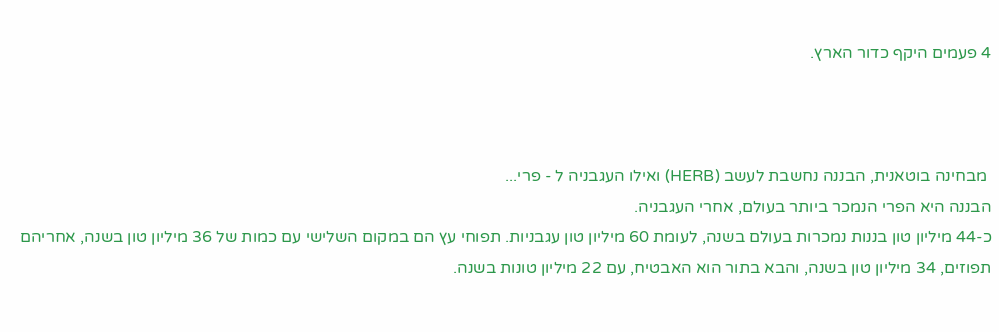4 פעמים היקף כדור הארץ.



 מבחינה בוטאנית, הבננה נחשבת לעשב (HERB) ואילו העגבניה ל - פרי...
הבננה היא הפרי הנמכר ביותר בעולם, אחרי העגבניה.
כ-44 מיליון טון בננות נמכרות בעולם בשנה, לעומת 60 מיליון טון עגבניות. תפוחי עץ הם במקום השלישי עם כמות של 36 מיליון טון בשנה, אחריהם תפוזים, 34 מיליון טון בשנה, והבא בתור הוא האבטיח, עם 22 מיליון טונות בשנה.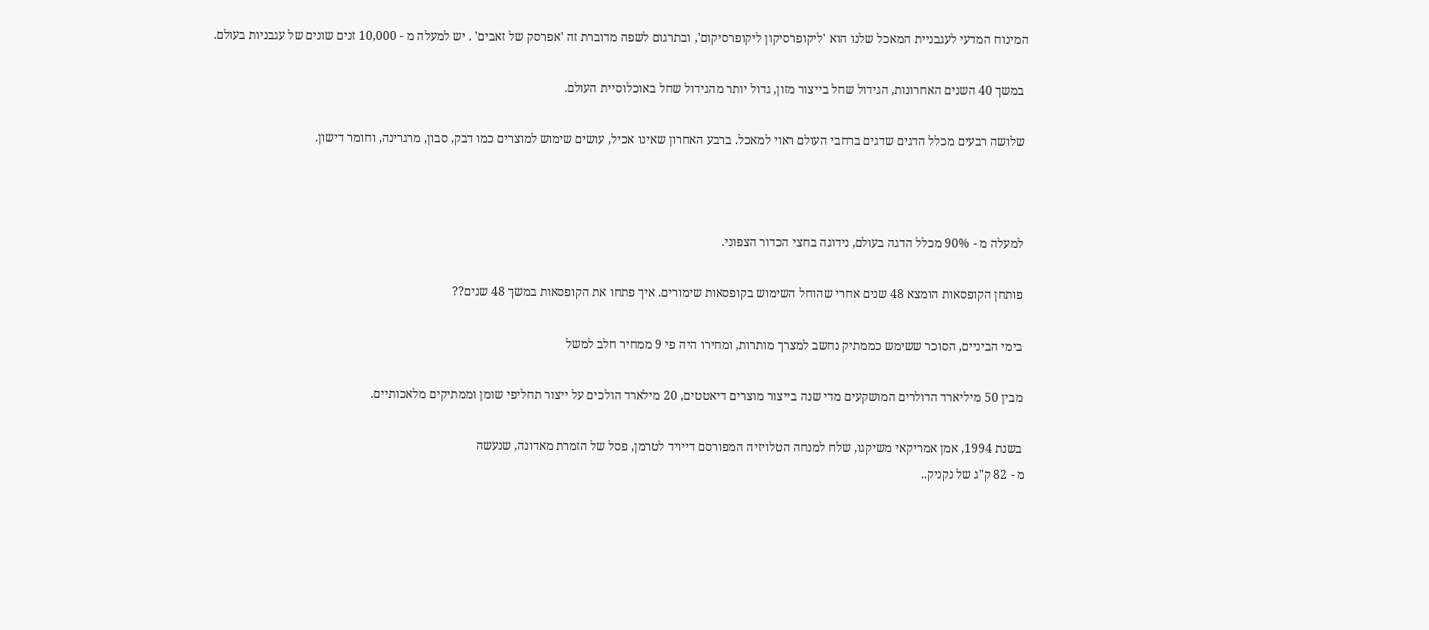המינוח המדעי לעגבניית המאכל שלנו הוא 'ליקופרסיקון ליקופרסיקום', ובתרגום לשפה מדוברת זה 'אפרסק של זאבים' . יש למעלה מ - 10,000 זנים שונים של עגבניות בעולם.

 במשך 40 השנים האחרונות, הגידול שחל בייצור מזון, גדול יותר מהגידול שחל באוכלוסיית העולם.

 שלושה רבעים מכלל הדגים שדגים ברחבי העולם ראוי למאכל. ברבע האחרון שאינו אכיל, עושים שימוש למוצרים כמו דבק, סבון, מרגרינה, וחומר דישון.



 למעלה מ - 90% מכלל הדגה בעולם, נידוגה בחצי הכדור הצפוני.

 פותחן הקופסאות הומצא 48 שנים אחרי שהוחל השימוש בקופסאות שימורים. איך פתחו את הקופסאות במשך 48 שנים??

 בימי הביניים, הסוכר ששימש כממתיק נחשב למצרך מותרות, ומחירו היה פי 9 ממחיר חלב למשל

 מבין 50 מיליארד הדולרים המושקעים מדי שנה בייצור מוצרים דיאטטים, 20 מילארד הולכים על ייצור תחליפי שומן וממתיקים מלאכותיים.

 בשנת 1994, אמן אמריקאי משיקגו, שלח למנחה הטלויזיה המפורסם דייויד לטרמן, פסל של הזמרת מאדונה, שנעשה
מ - 82 ק"ג של נקניק..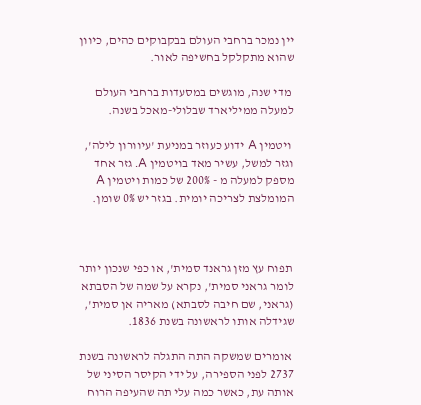יין נמכר ברחבי העולם בבקבוקים כהים, כיוון שהוא מתקלקל בחשיפה לאור.

 מדי שנה, מוגשים במסעדות ברחבי העולם למעלה ממיליארד שבלולי-מאכל בשנה.

 ויטמין A ידוע כעוזר במניעת 'עיוורון לילה', וגזר למשל, עשיר מאד בויטמין A. גזר אחד מספק למעלה מ - 200% של כמות ויטמין A המומלצת לצריכה יומית. בגזר יש 0% שומן.



 תפוח עץ מזן גראנד סמית', או כפי שנכון יותר לומר גראני סמית', נקרא על שמה של הסבתא (גראני, שם חיבה לסבתא) מאריה אן סמית', שגידלה אותו לראשונה בשנת 1836.

 אומרים שמשקה התה התגלה לראשונה בשנת 2737 לפני הספירה, על ידי הקיסר הסיני של אותה עת, כאשר כמה עלי תה שהעיפה הרוח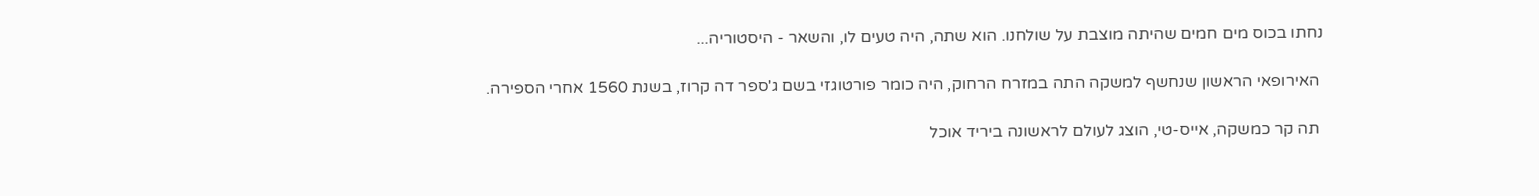נחתו בכוס מים חמים שהיתה מוצבת על שולחנו. הוא שתה, היה טעים לו, והשאר - היסטוריה...

 האירופאי הראשון שנחשף למשקה התה במזרח הרחוק, היה כומר פורטוגזי בשם ג'ספר דה קרוז, בשנת 1560 אחרי הספירה.

 תה קר כמשקה, אייס-טי, הוצג לעולם לראשונה ביריד אוכל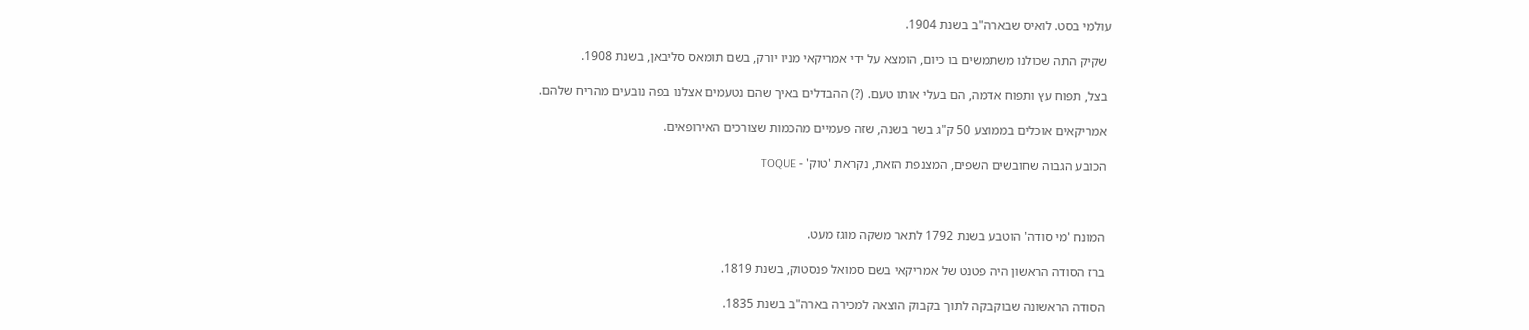עולמי בסט. לואיס שבארה"ב בשנת 1904.

 שקיק התה שכולנו משתמשים בו כיום, הומצא על ידי אמריקאי מניו יורק, בשם תומאס סליבאן, בשנת 1908.

 בצל, תפוח עץ ותפוח אדמה, הם בעלי אותו טעם. (?) ההבדלים באיך שהם נטעמים אצלנו בפה נובעים מהריח שלהם.

 אמריקאים אוכלים בממוצע 50 ק"ג בשר בשנה, שזה פעמיים מהכמות שצורכים האירופאים.

 הכובע הגבוה שחובשים השפים, המצנפת הזאת, נקראת 'טוק' - TOQUE



 המונח 'מי סודה' הוטבע בשנת 1792 לתאר משקה מוגז מעט.

 ברז הסודה הראשון היה פטנט של אמריקאי בשם סמואל פנסטוק, בשנת 1819.

 הסודה הראשונה שבוקבקה לתוך בקבוק הוצאה למכירה בארה"ב בשנת 1835.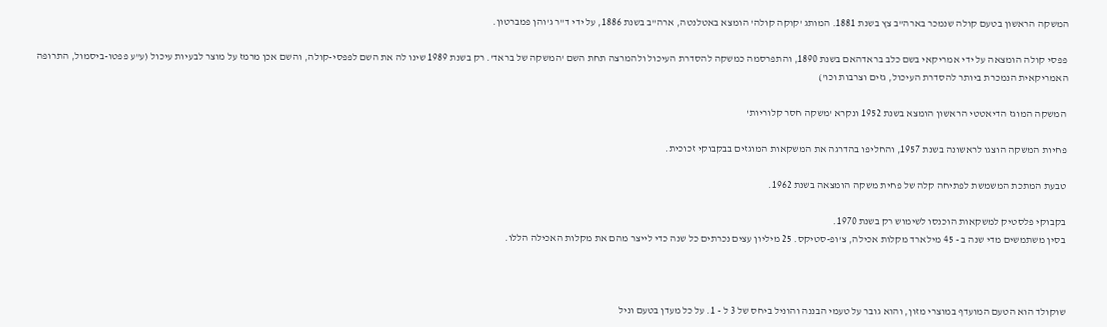המשקה הראשון בטעם קולה שנמכר בארה"ב צץ בשנת 1881. המותג 'קוקה קולה' הומצא באטלנטה, ארה"ב בשנת 1886, על ידי ד"ר ג'והן פמברטון.

 פפסי קולה הומצאה על ידי אמריקאי בשם כלב בראדהאם בשנת 1890, והתפרסמה כמשקה להסדרת העיכול ולהמרצה תחת השם 'המשקה של בראד'. רק בשנת 1989 שינו לה את השם לפפסי-קולה, והשם אכן מרמז על מוצר לבעיות עיכול (ע"ע פפטו-ביסמול, התרופה האמריקאית הנמכרת ביותר להסדרת העיכול, גזים וצרבות וכו')

 המשקה המוגז הדיאטטי הראשון הומצא בשנת 1952 ונקרא 'משקה חסר קלוריות'

 פחיות המשקה הוצגו לראשונה בשנת 1957, והחליפו בהדרגה את המשקאות המוגזים בבקבוקי זכוכית.

 טבעת המתכת המשמשת לפתיחה קלה של פחית משקה הומצאה בשנת 1962.

 בקבוקי פלסטיק למשקאות הוכנסו לשימוש רק בשנת 1970.
 בסין משתמשים מדי שנה ב - 45 מילארד מקלות אכילה, צ'ופ-סטיקס. 25 מיליון עצים נכרתים כל שנה כדי לייצר מהם את מקלות האכילה הללו.



 שוקולד הוא הטעם המועדף במוצרי מזון, והוא גובר על טעמי הבננה והוניל ביחס של 3 ל - 1. על כל מעדן בטעם וניל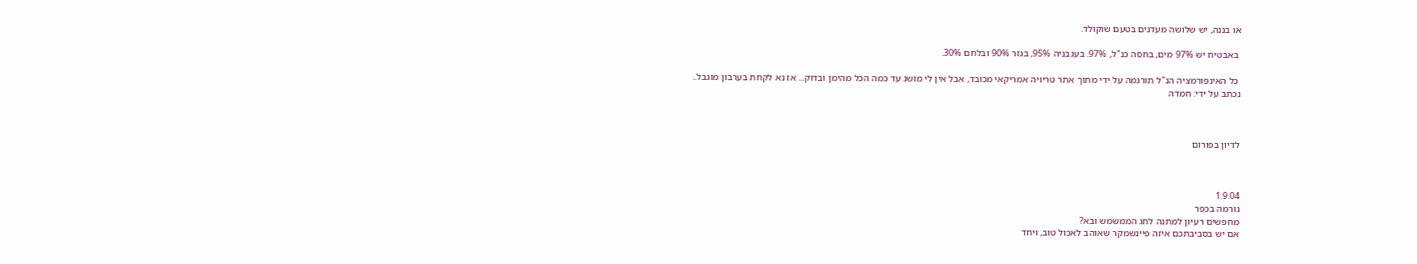או בננה, יש שלושה מעדנים בטעם שוקולד.

 באבטיח יש 97% מים, בחסה כנ"ל, 97%. בעגבניה 95%, בגזר 90% ובלחם 30%.

 כל האינפורמציה הנ"ל תורגמה על ידי מתוך אתר טריויה אמריקאי מכובד, אבל אין לי מושג עד כמה הכל מהימן ובדוק... אז נא לקחת בערבון מוגבל..
נכתב על ידי: חמדה



לדיון בפורום



1.9.04
גורמה בכפר
מחפשים רעיון למתנה לחג הממשמש ובא?
אם יש בסביבתכם איזה פיינשמקר שאוהב לאכול טוב, ויחד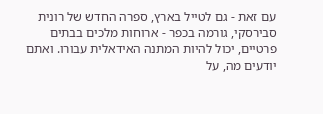עם זאת - גם לטייל בארץ, ספרה החדש של רונית סבירסקי, גורמה בכפר - ארוחות מלכים בבתים פרטיים, יכול להיות המתנה האידאלית עבורו. ואתם יודעים מה, על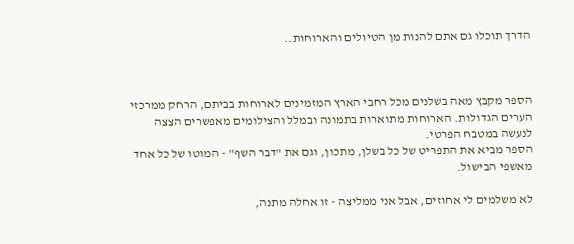הדרך תוכלו גם אתם להנות מן הטיולים והארוחות..



הספר מקבץ מאה בשלנים מכל רחבי הארץ המזמינים לארוחות בביתם, הרחק ממרכזי הערים הגדולות. הארוחות מתוארות בתמונה ובמלל והצילומים מאפשרים הצצה לנעשה במטבח הפרטי.
הספר מביא את התפריט של כל בשלן, מתכון, וגם את "דבר השף" - המוטו של כל אחד מאשפי הבישול.

לא משלמים לי אחוזים, אבל אני ממליצה - זו אחלה מתנה,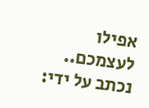אפילו לעצמכם..
נכתב על ידי: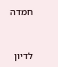חמדה



לדיון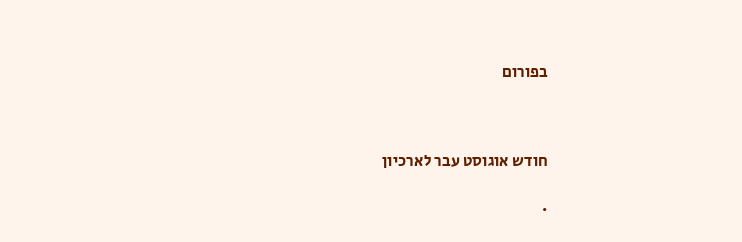בפורום



חודש אוגוסט עבר לארכיון

.